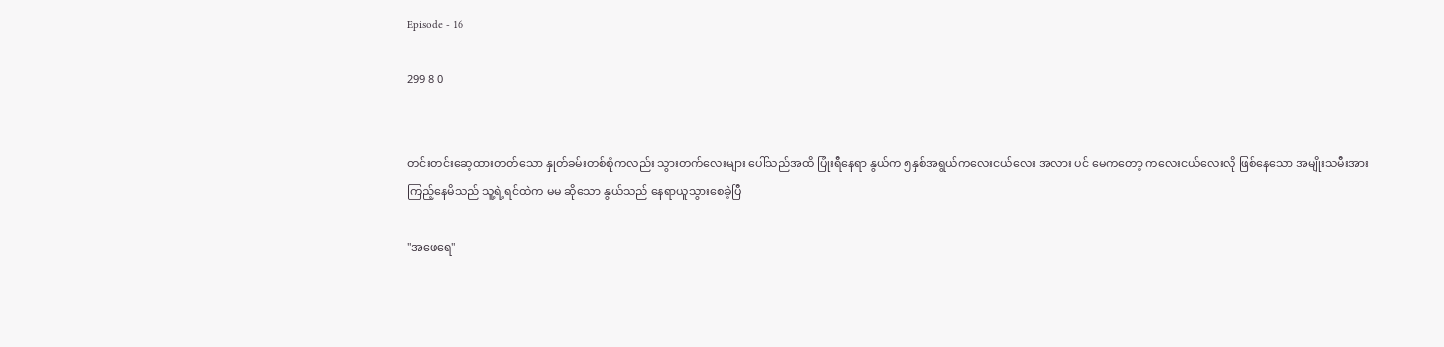Episode - 16

299 8 0


တင်းတင်းဆေ့ထားတတ်သော နှုတ်ခမ်းတစ်စုံကလည်း သွားတက်လေးများ ပေါ်သည်အထိ ပြုံးရီနေရာ နွယ်က ၅နှစ်အရွယ်ကလေးငယ်လေး အလား ပင် မေကတော့ ကလေးငယ်လေးလို ဖြစ်နေသော အမျိုးသမီးအား ကြည့်နေမိသည် သူ့ရဲ့ရင်ထဲက မမ ဆိုသော နွယ်သည် နေရာယူသွားစေခဲ့ပြီ

"အဖေရေ"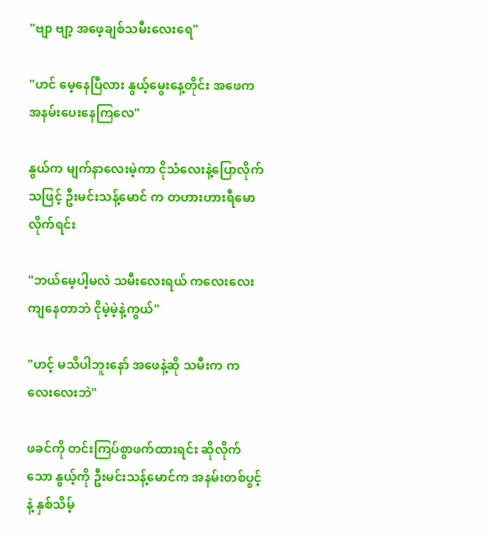"ဗျာ ဗျာ့ ‌အဖေ့ချစ်သမီးလေးရေ"

"ဟင် မေ့နေပြီလား နွယ့်မွေးနေ့တိုင်း ‌အဖေက အနမ်းပေးနေကြလေ"

နွယ်က မျက်နာလေးမဲ့ကာ ငိုသံလေးနဲ့ပြောလိုက်သဖြင့် ဦးမင်းသန့်မောင် က တဟားဟားရီမောလိုက်ရင်း

"ဘယ်မေ့ပါ့မလဲ သမီးလေးရယ် ကလေးလေးကျနေတာဘဲ ငိုမဲ့မဲ့နဲ့ကွယ်"

"ဟင့် မသိပါဘူးနော် အဖေနဲ့ဆို သမီးက ကလေးလေးဘဲ"

ဖခင်ကို တင်းကြပ်စွာဖက်ထားရင်း ဆိုလိုက်သော ‌နွယ့်ကို ဦးမင်းသန့်မောင်က အနမ်းတစ်ပွင့်နဲ့ နှစ်သိမ့်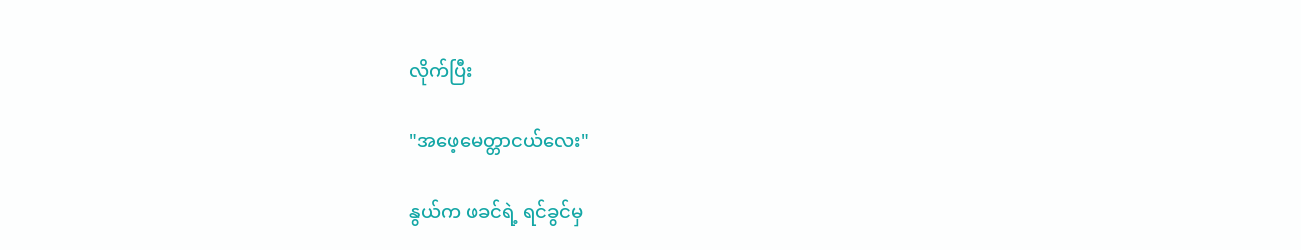လိုက်ပြီး

"အဖေ့မေတ္တာငယ်လေး"

နွယ်က ဖခင်ရဲ့ ရင်ခွင်မှ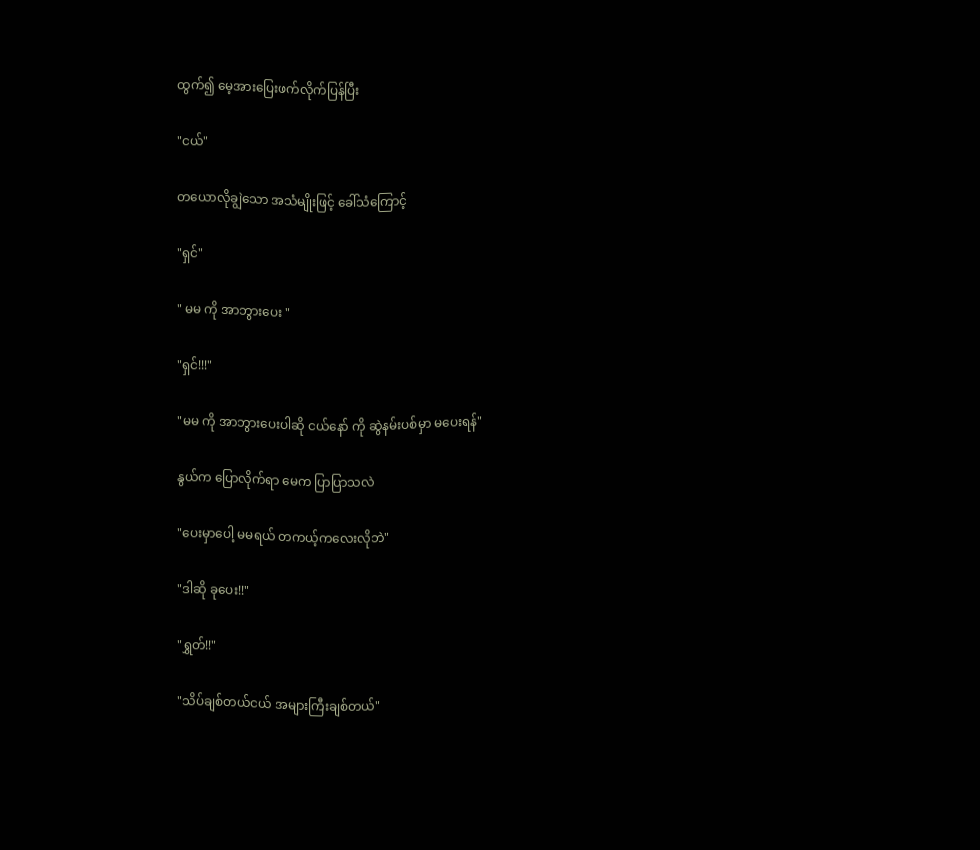ထွက်၍ မေ့အားပြေးဖက်လိုက်ပြန်ပြီး

"ငယ်"

တယောလိုချွဲသော အသံမျိုးဖြင့် ခေါ်သံကြောင့်

"ရှင်"

" မမ ကို အာဘွားပေး "

"ရှင်!!!"

"မမ ကို အာဘွားပေးပါဆို ငယ်နော် ကို ဆွဲနမ်းပစ်မှာ မပေးရန်"

နွယ်က ပြောလိုက်ရာ မေက ပြာပြာသလဲ

"ပေးမှာပေါ့ မမရယ် တကယ့်ကလေးလိုဘဲ"

"ဒါဆို ခုပေး!!"

"ရွှတ်!!"

"သိပ်ချစ်တယ်ငယ် အများကြီးချစ်တယ်"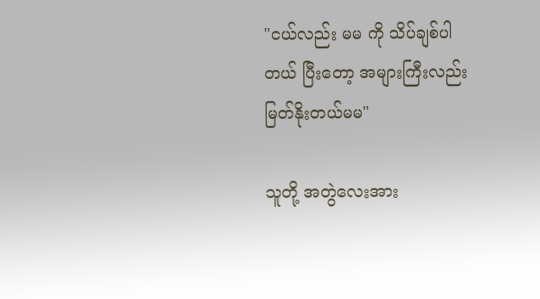"ငယ်လည်း မမ ကို သိပ်ချစ်ပါတယ် ပြီးတော့ အများကြီးလည်း မြတ်နိုးတယ်မမ"

သူတို့ အတွဲလေးအား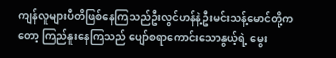ကျန်လူများပီတိဖြစ်နေကြသည်ဦးလွင်ဟန်နဲ့ဦးမင်းသန့်မောင်တို့ကတော့ ကြည်နူးနေကြသည် ပျော်စရာကောင်းသောနွယ့်ရဲ့ မွေး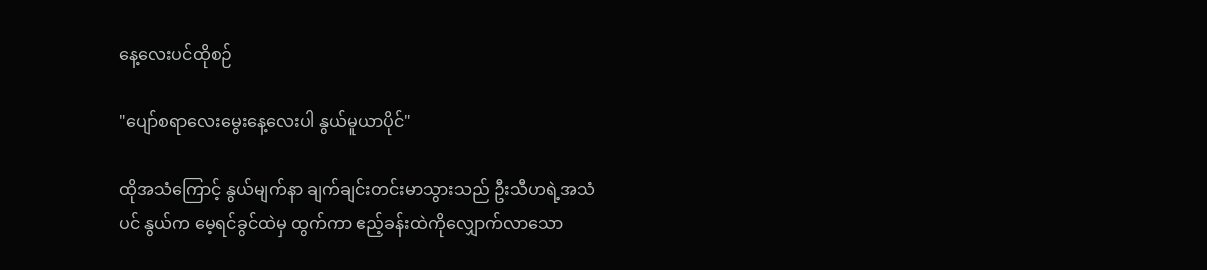နေ့လေးပင်ထိုစဉ်

"ပျော်စရာလေးမွေးနေ့လေးပါ ‌နွယ်မူယာပိုင်"

ထိုအသံကြောင့် နွယ်မျက်နာ ချက်ချင်းတင်းမာသွားသည် ဦးသီဟရဲ့အသံပင် နွယ်က မေ့ရင်ခွင်ထဲမှ ထွက်ကာ ဧည့်ခန်းထဲကိုလျှောက်လာသော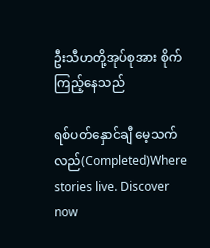ဦးသီဟတို့အုပ်စုအား စိုက်ကြည့်နေသည်

ရစ်ပတ်နှောင်ချီ မေ့သက်လည်(Completed)Where stories live. Discover now